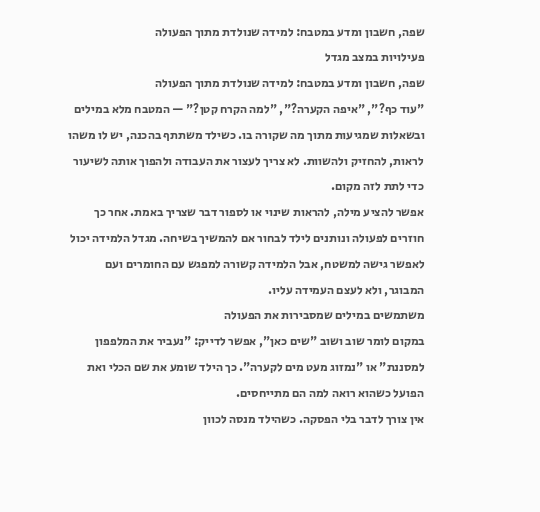שפה, חשבון ומדע במטבח: למידה שנולדת מתוך הפעולה
פעילויות במצב מגדל
שפה, חשבון ומדע במטבח: למידה שנולדת מתוך הפעולה
"עוד כף?", "איפה הקערה?", "למה הקרח קטן?" — המטבח מלא במילים ובשאלות שמגיעות מתוך מה שקורה בו. כשילד משתתף בהכנה, יש לו משהו לראות, להחזיק ולהשוות. לא צריך לעצור את העבודה ולהפוך אותה לשיעור כדי לתת לזה מקום.
אפשר להציע מילה, להראות שינוי או לספור דבר שצריך באמת. אחר כך חוזרים לפעולה ונותנים לילד לבחור אם להמשיך בשיחה. מגדל הלמידה יכול לאפשר גישה למשטח, אבל הלמידה קשורה למפגש עם החומרים ועם המבוגר, ולא לעצם העמידה עליו.
משתמשים במילים שמסבירות את הפעולה
במקום לומר שוב ושוב "שים כאן", אפשר לדייק: "נעביר את המלפפון למסננת" או "נמזוג מעט מים לקערה". כך הילד שומע את שם הכלי ואת הפועל כשהוא רואה למה הם מתייחסים.
אין צורך לדבר בלי הפסקה. כשהילד מנסה לכוון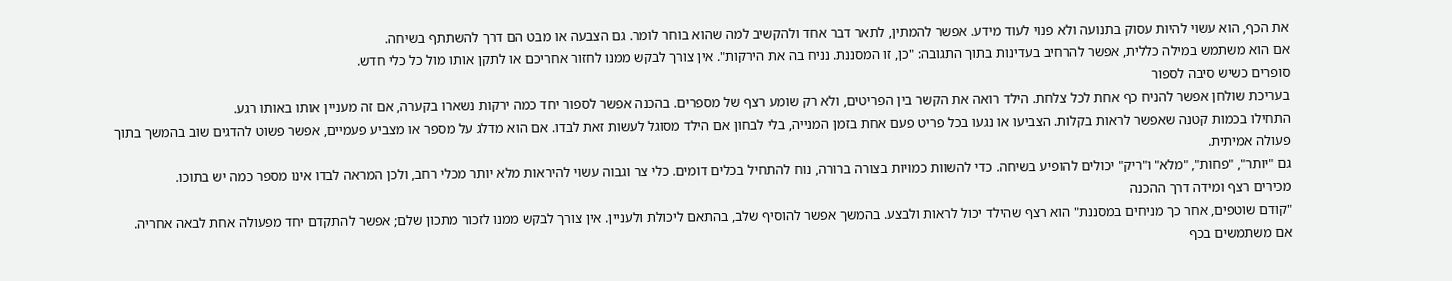את הכף, הוא עשוי להיות עסוק בתנועה ולא פנוי לעוד מידע. אפשר להמתין, לתאר דבר אחד ולהקשיב למה שהוא בוחר לומר. גם הצבעה או מבט הם דרך להשתתף בשיחה.
אם הוא משתמש במילה כללית, אפשר להרחיב בעדינות בתוך התגובה: "כן, זו המסננת. נניח בה את הירקות". אין צורך לבקש ממנו לחזור אחריכם או לתקן אותו מול כל כלי חדש.
סופרים כשיש סיבה לספור
בעריכת שולחן אפשר להניח כף אחת לכל צלחת. הילד רואה את הקשר בין הפריטים, ולא רק שומע רצף של מספרים. בהכנה אפשר לספור יחד כמה ירקות נשארו בקערה, אם זה מעניין אותו באותו רגע.
התחילו בכמות קטנה שאפשר לראות בקלות. הצביעו או נגעו בכל פריט פעם אחת בזמן המנייה, בלי לבחון אם הילד מסוגל לעשות זאת לבדו. אם הוא מדלג על מספר או מצביע פעמיים, אפשר פשוט להדגים שוב בהמשך בתוך פעולה אמיתית.
גם "יותר", "פחות", "מלא" ו"ריק" יכולים להופיע בשיחה. כדי להשוות כמויות בצורה ברורה, נוח להתחיל בכלים דומים. כלי צר וגבוה עשוי להיראות מלא יותר מכלי רחב, ולכן המראה לבדו אינו מספר כמה יש בתוכו.
מכירים רצף ומידה דרך ההכנה
"קודם שוטפים, אחר כך מניחים במסננת" הוא רצף שהילד יכול לראות ולבצע. בהמשך אפשר להוסיף שלב, בהתאם ליכולת ולעניין. אין צורך לבקש ממנו לזכור מתכון שלם; אפשר להתקדם יחד מפעולה אחת לבאה אחריה.
אם משתמשים בכף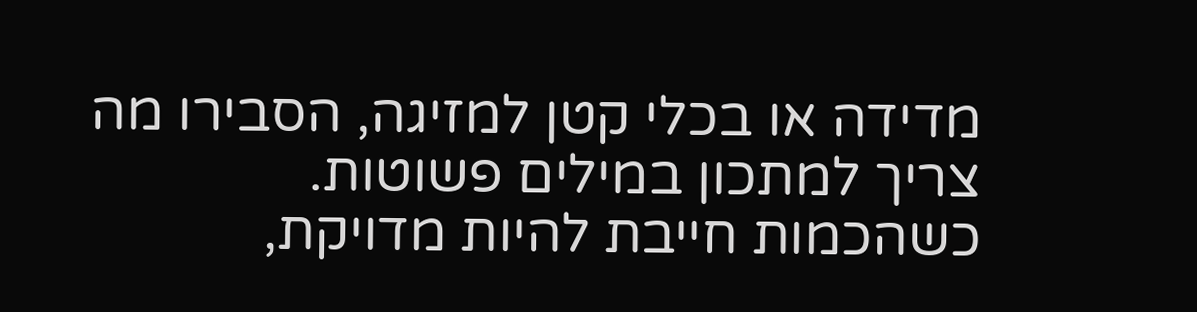מדידה או בכלי קטן למזיגה, הסבירו מה צריך למתכון במילים פשוטות. כשהכמות חייבת להיות מדויקת,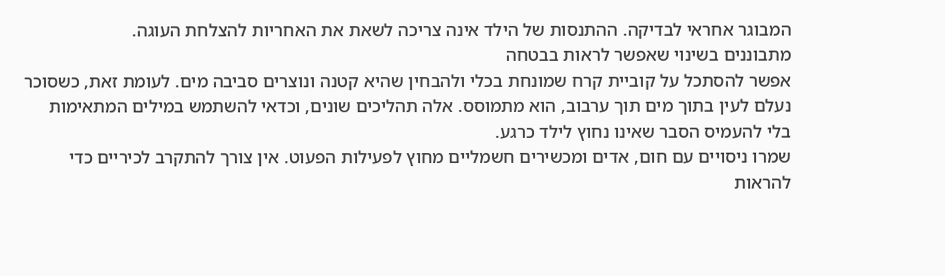המבוגר אחראי לבדיקה. ההתנסות של הילד אינה צריכה לשאת את האחריות להצלחת העוגה.
מתבוננים בשינוי שאפשר לראות בבטחה
אפשר להסתכל על קוביית קרח שמונחת בכלי ולהבחין שהיא קטנה ונוצרים סביבה מים. לעומת זאת, כשסוכר נעלם לעין בתוך מים תוך ערבוב, הוא מתמוסס. אלה תהליכים שונים, וכדאי להשתמש במילים המתאימות בלי להעמיס הסבר שאינו נחוץ לילד כרגע.
שמרו ניסויים עם חום, אדים ומכשירים חשמליים מחוץ לפעילות הפעוט. אין צורך להתקרב לכיריים כדי להראות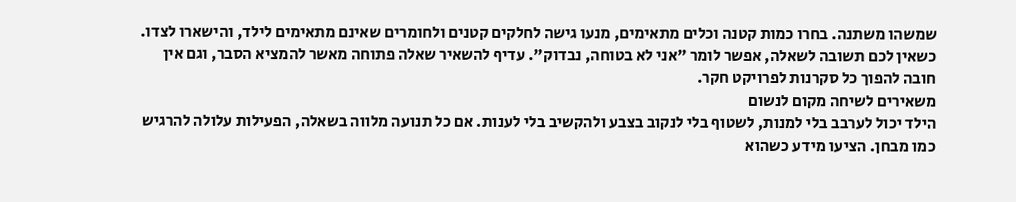שמשהו משתנה. בחרו כמות קטנה וכלים מתאימים, מנעו גישה לחלקים קטנים ולחומרים שאינם מתאימים לילד, והישארו לצדו.
כשאין לכם תשובה לשאלה, אפשר לומר "אני לא בטוחה, נבדוק". עדיף להשאיר שאלה פתוחה מאשר להמציא הסבר, וגם אין חובה להפוך כל סקרנות לפרויקט חקר.
משאירים לשיחה מקום לנשום
הילד יכול לערבב בלי למנות, לשטוף בלי לנקוב בצבע ולהקשיב בלי לענות. אם כל תנועה מלווה בשאלה, הפעילות עלולה להרגיש כמו מבחן. הציעו מידע כשהוא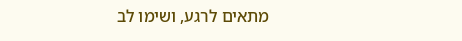מתאים לרגע, ושימו לב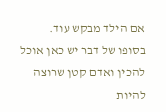אם הילד מבקש עוד.
בסופו של דבר יש כאן אוכל להכין ואדם קטן שרוצה להיות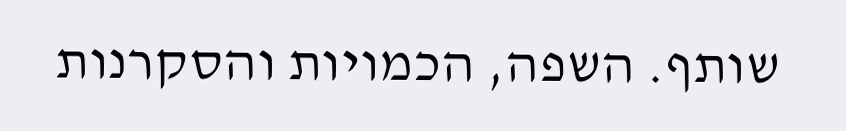שותף. השפה, הכמויות והסקרנות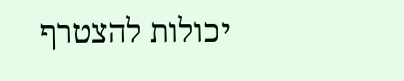יכולות להצטרף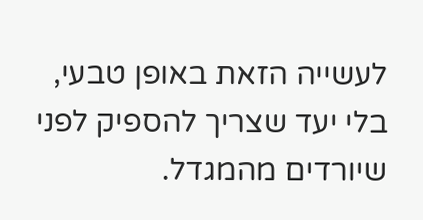לעשייה הזאת באופן טבעי, בלי יעד שצריך להספיק לפני שיורדים מהמגדל.